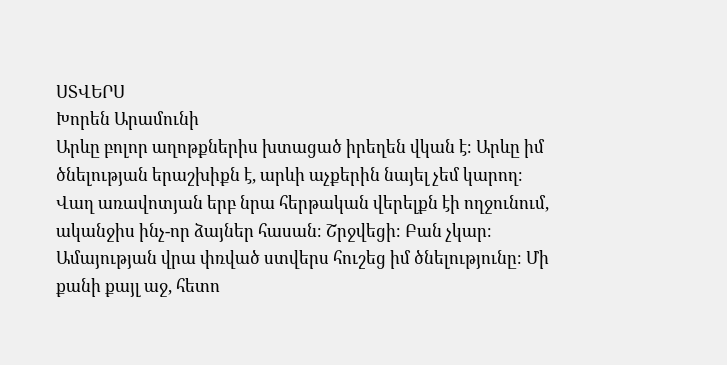ՍՏՎԵՐՍ
Խորեն Արամունի
Արևը բոլոր աղոթքներիս խտացած իրեղեն վկան է։ Արևը իմ ծնելության երաշխիքն է, արևի աչքերին նայել չեմ կարող։
Վաղ առավոտյան երբ նրա հերթական վերելքն էի ողջունում, ականջիս ինչ-որ ձայներ հասան։ Շրջվեցի։ Բան չկար։ Ամայության վրա փռված ստվերս հուշեց իմ ծնելությունը։ Մի քանի քայլ աջ, հետո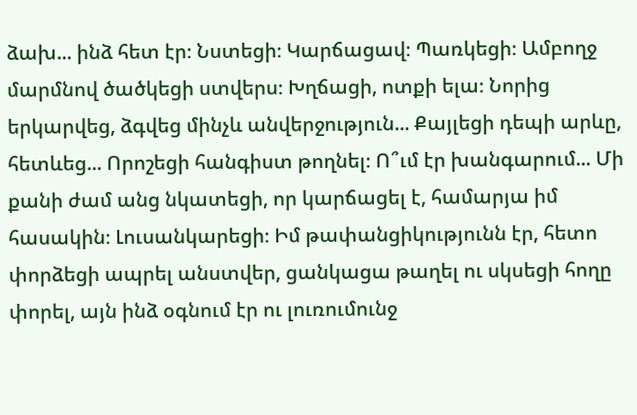ձախ... ինձ հետ էր։ Նստեցի։ Կարճացավ։ Պառկեցի։ Ամբողջ մարմնով ծածկեցի ստվերս։ Խղճացի, ոտքի ելա։ Նորից երկարվեց, ձգվեց մինչև անվերջություն... Քայլեցի դեպի արևը, հետևեց... Որոշեցի հանգիստ թողնել։ Ո՞ւմ էր խանգարում... Մի քանի ժամ անց նկատեցի, որ կարճացել է, համարյա իմ հասակին։ Լուսանկարեցի։ Իմ թափանցիկությունն էր, հետո փորձեցի ապրել անստվեր, ցանկացա թաղել ու սկսեցի հողը փորել, այն ինձ օգնում էր ու լուռումունջ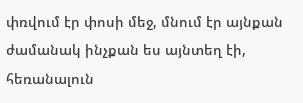փռվում էր փոսի մեջ, մնում էր այնքան ժամանակ ինչքան ես այնտեղ էի, հեռանալուն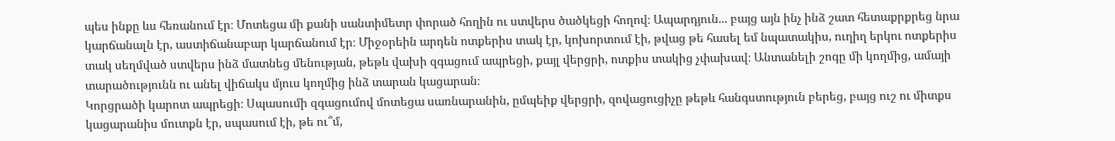պես ինքը ևս հեռանում էր։ Մոտեցա մի քանի սանտիմետր փորած հողին ու ստվերս ծածկեցի հողով։ Ապարդյուն... բայց այն ինչ ինձ շատ հետաքրքրեց նրա կարճանալն էր, աստիճանաբար կարճանում էր։ Միջօրեին արդեն ոտքերիս տակ էր, կոխորտում էի, թվաց թե հասել եմ նպատակիս, ուղիղ երկու ոտքերիս տակ սեղմված ստվերս ինձ մատնեց մենության, թեթև վախի զգացում ապրեցի, քայլ վերցրի, ոտքիս տակից չփախավ։ Անտանելի շոգը մի կողմից, ամայի տարածությունն ու անել վիճակս մյուս կողմից ինձ տարան կացարան։
Կորցրածի կարոտ ապրեցի։ Սպասումի զգացումով մոտեցա սառնարանին, ըմպեիք վերցրի, զովացուցիչը թեթև հանգստություն բերեց, բայց ուշ ու միտքս կացարանիս մուտքն էր, սպասում էի, թե ու՞մ,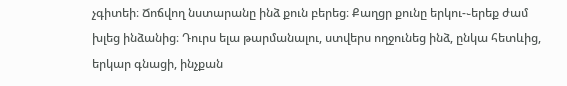չգիտեի։ Ճոճվող նստարանը ինձ քուն բերեց։ Քաղցր քունը երկու-֊երեք ժամ խլեց ինձանից։ Դուրս ելա թարմանալու, ստվերս ողջունեց ինձ, ընկա հետևից, երկար գնացի, ինչքան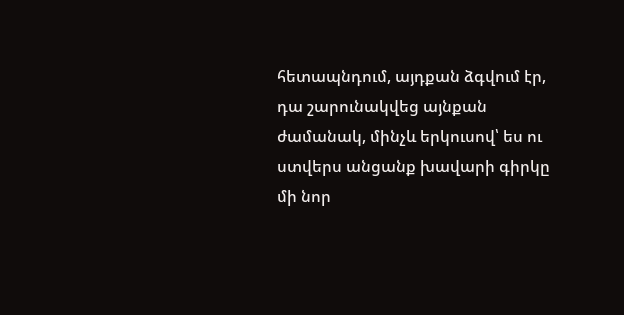հետապնդում, այդքան ձգվում էր, դա շարունակվեց այնքան ժամանակ, մինչև երկուսով՝ ես ու ստվերս անցանք խավարի գիրկը մի նոր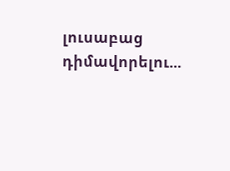լուսաբաց դիմավորելու...